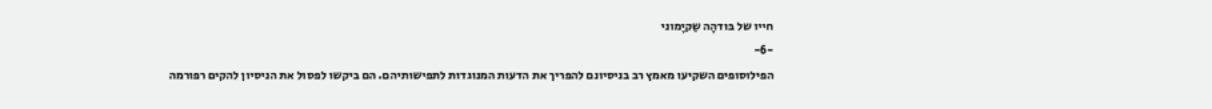חייו של בּודהָה שַקיָמוני
-6-
הפילוסופים השקיעו מאמץ רב בניסיונם להפריך את הדעות המנוגדות לתפישותיהם. הם ביקשו לפסול את הניסיון להקים רפורמה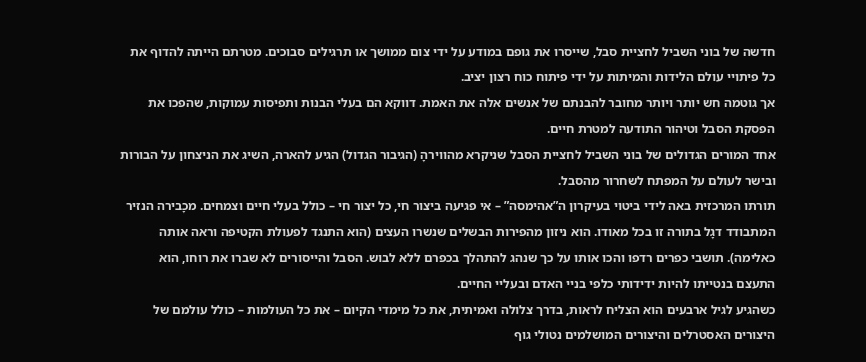חדשה של בוני השביל לחציית סבל, שייסרו את גופם במודע על ידי צום ממושך או תרגילים סבוכים. מטרתם הייתה להדוף את כל פיתויי עולם הלידות והמיתות על ידי פיתוח כוח רצון יציב.
אך גוטמה חש יותר ויותר מחובר להבנתם של אנשים אלה את האמת. דווקא הם בעלי הבנות ותפיסות עמוקות, שהפכו את הפסקת הסבל וטיהור התודעה למטרת חיים.
אחד המורים הגדולים של בוני השביל לחציית הסבל שניקרא מהווירהָ (הגיבור הגדול) הגיע להארה, השיג את הניצחון על הבורות ובישר לעולם על המפתח לשחרור מהסבל.
תורתו המרכזית באה לידי ביטוי בעיקרון ה”אהימסה” – אי פגיעה ביצור חי, כל יצור חי – כולל בעלי חיים וצמחים. מכָבירה הנזיר המתבודד דגָל בתורה זו בכל מאודו. הוא ניזון מהפירות הבשלים שנשרו העצים (הוא התנגד לפעולת הקטיפה וראה אותה כאלימה). תושבי כפרים רדפו והכו אותו על כך שנהג להתהלך בכפרם ללא לבוש. הסבל והייסורים לא שברו את רוחו, הוא התעצם בנטייתו להיות ידידותי כלפי בניי האדם ובעליי החיים.
כשהגיע לגיל ארבעים הוא הצליח לראות, בדרך צלולה ואמיתית, את כל מימדי הקיום – את כל העולמות – כולל עולמם של היצורים האסטרלים והיצורים המושלמים נטולי גוף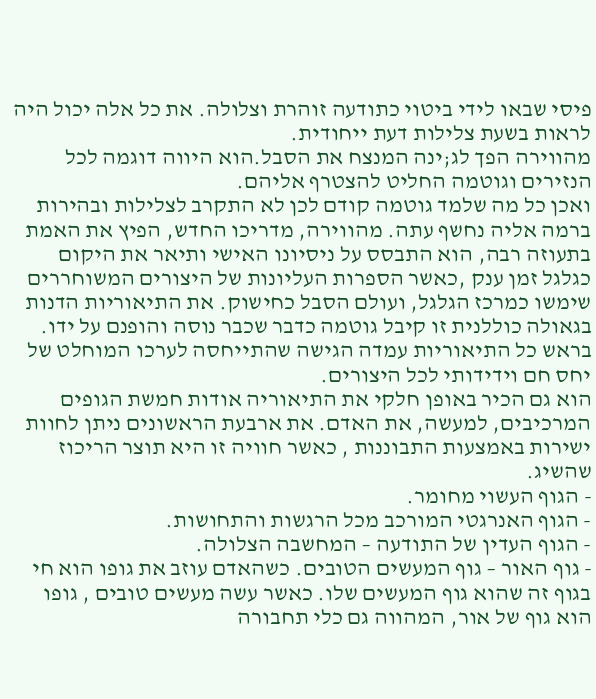פיסי שבאו לידי ביטוי כתודעה זוהרת וצלולה. את כל אלה יכול היה לראות בשעת צלילות דעת ייחודית.
מהווירה הפך לג;ינה המנצח את הסבל.הוא היווה דוגמה לכל הנזירים וגוטמה החליט להצטרף אליהם.
ואכן כל מה שלמד גוטמה קודם לכן לא התקרב לצלילות ובהירות ברמה אליה נחשף עתה. מהווירה, מדריכו החדש, הפיץ את האמת בתעוזה רבה, הוא התבסס על ניסיונו האישי ותיאר את היקום כגלגל זמן ענק ,כאשר הספרות העליונות של היצורים המשוחררים שימשו כמרכז הגלגל, ועולם הסבל כחישוק. את התיאוריות הדנות בגאולה כוללנית זו קיבל גוטמה כדבר שכבר נוסה והופנם על ידו. בראש כל התיאוריות עמדה הגישה שהתייחסה לערכו המוחלט של יחס חם וידידותי לכל היצורים.
הוא גם הכיר באופן חלקי את התיאוריה אודות חמשת הגופים המרכיבים, למעשה, את האדם. את ארבעת הראשונים ניתן לחוות ישירות באמצעות התבוננות , כאשר חוויה זו היא תוצר הריכוז שהשיג.
- הגוף העשוי מחומר.
- הגוף האנרגטי המורכב מכל הרגשות והתחושות.
- הגוף העדין של התודעה – המחשבה הצלולה.
- גוף האור – גוף המעשים הטובים. כשהאדם עוזב את גופו הוא חי בגוף זה שהוא גוף המעשים שלו. כאשר עשה מעשים טובים , גופו הוא גוף של אור, המהווה גם כלי תחבורה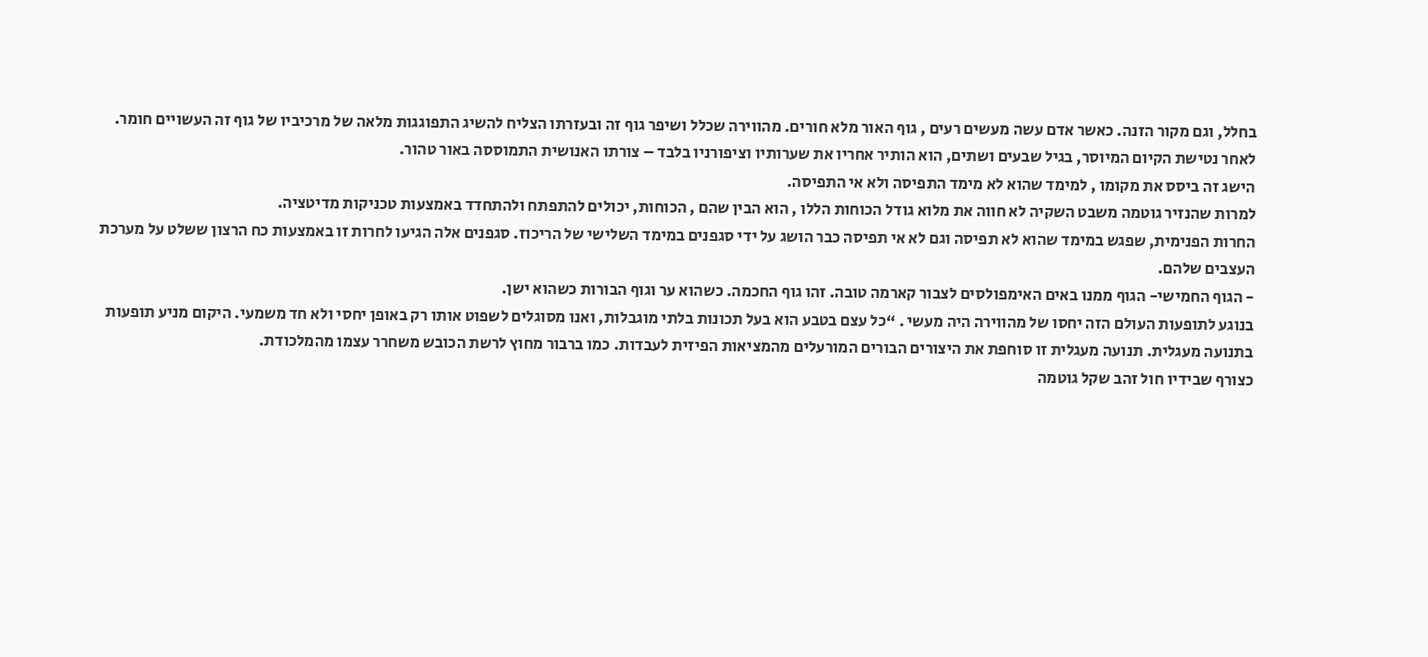בחלל, וגם מקור הזנה. כאשר אדם עשה מעשים רעים , גוף האור מלא חורים. מהווירה שכלל ושיפר גוף זה ובעזרתו הצליח להשיג התפוגגות מלאה של מרכיביו של גוף זה העשויים חומר.
לאחר נטישת הקיום המיוסר, בגיל שבעים ושתים, הוא הותיר אחריו את שערותיו וציפורניו בלבד – צורתו האנושית התמוססה באור טהור.
הישג זה ביסס את מקומו , למימד שהוא לא מימד התפיסה ולא אי התפיסה.
למרות שהנזיר גוטמה משבט השקיה לא חווה את מלוא גודל הכוחות הללו , הוא הבין שהם , הכוחות, יכולים להתפתח ולהתחדד באמצעות טכניקות מדיטציה.
החרות הפנימית, שפגש במימד שהוא לא תפיסה וגם לא אי תפיסה כבר הושג על ידי סגפנים במימד השלישי של הריכוז. סגפנים אלה הגיעו לחרות זו באמצעות כח הרצון ששלט על מערכת העצבים שלהם.
- הגוף החמישי- הגוף ממנו באים האימפולסים לצבור קארמה טובה. זהו גוף החכמה. כשהוא ער וגוף הבורות כשהוא ישן.
בנוגע לתופעות העולם הזה יחסו של מהווירה היה מעשי . “כל עצם בטבע הוא בעל תכונות בלתי מוגבלות, ואנו מסוגלים לשפוט אותו רק באופן יחסי ולא חד משמעי. היקום מניע תופעות בתנועה מעגלית. תנועה מעגלית זו סוחפת את היצורים הבורים המורעלים מהמציאות הפיזית לעבדות. כמו ברבור מחוץ לרשת הכובש משחרר עצמו מהמלכודת.
כצורף שבידיו חול זהב שקל גוטמה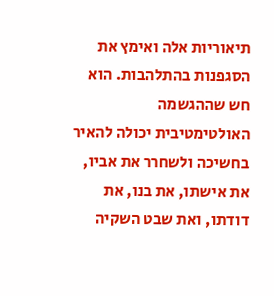תיאוריות אלה ואימץ את הסגפנות בהתלהבות. הוא חש שההגשמה האולטימטיבית יכולה להאיר בחשיכה ולשחרר את אביו, את אישתו, את בנו, את דודתו, ואת שבט השקיה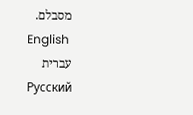מסבלם.
English
עברית
Русский